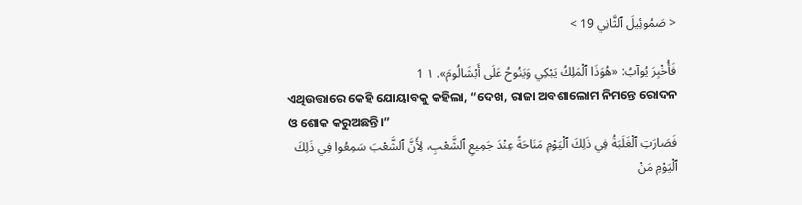< صَمُوئِيلَ ٱلثَّانِي 19 >

فَأُخْبِرَ يُوآبُ: «هُوَذَا ٱلْمَلِكُ يَبْكِي وَيَنُوحُ عَلَى أَبْشَالُومَ». ١ 1
ଏଥିଉତ୍ତାରେ କେହି ଯୋୟାବକୁ କହିଲା, “ଦେଖ, ରାଜା ଅବଶାଲୋମ ନିମନ୍ତେ ରୋଦନ ଓ ଶୋକ କରୁଅଛନ୍ତି।”
فَصَارَتِ ٱلْغَلَبَةُ فِي ذَلِكَ ٱلْيَوْمِ مَنَاحَةً عِنْدَ جَمِيعِ ٱلشَّعْبِ، لِأَنَّ ٱلشَّعْبَ سَمِعُوا فِي ذَلِكَ ٱلْيَوْمِ مَنْ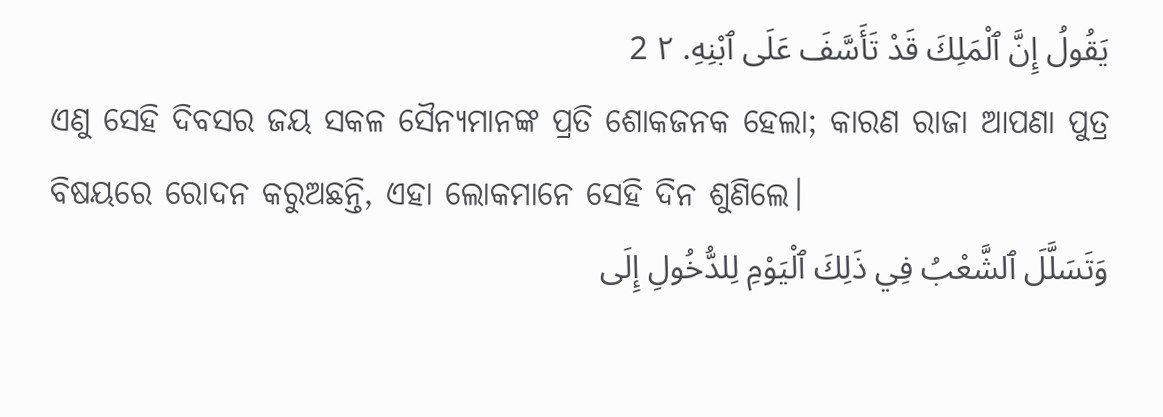يَقُولُ إِنَّ ٱلْمَلِكَ قَدْ تَأَسَّفَ عَلَى ٱبْنِهِ. ٢ 2
ଏଣୁ ସେହି ଦିବସର ଜୟ ସକଳ ସୈନ୍ୟମାନଙ୍କ ପ୍ରତି ଶୋକଜନକ ହେଲା; କାରଣ ରାଜା ଆପଣା ପୁତ୍ର ବିଷୟରେ ରୋଦନ କରୁଅଛନ୍ତି, ଏହା ଲୋକମାନେ ସେହି ଦିନ ଶୁଣିଲେ।
وَتَسَلَّلَ ٱلشَّعْبُ فِي ذَلِكَ ٱلْيَوْمِ لِلدُّخُولِ إِلَى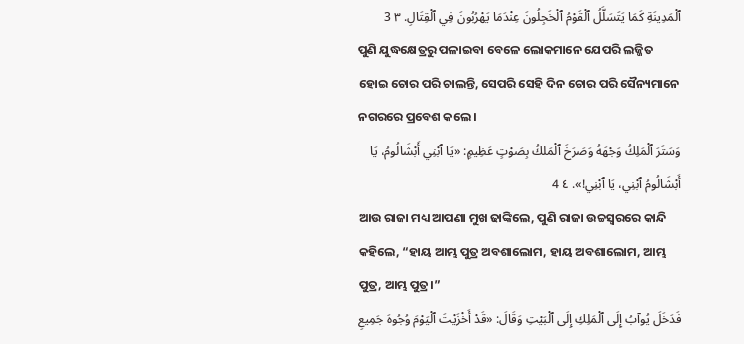ٱلْمَدِينَةِ كَمَا يَتَسَلَّلُ ٱلْقَوْمُ ٱلْخَجِلُونَ عِنْدَمَا يَهْرُبُونَ فِي ٱلْقِتَالِ. ٣ 3
ପୁଣି ଯୁଦ୍ଧକ୍ଷେତ୍ରରୁ ପଳାଇବା ବେଳେ ଲୋକମାନେ ଯେପରି ଲଜ୍ଜିତ ହୋଇ ଚୋର ପରି ଚାଲନ୍ତି, ସେପରି ସେହି ଦିନ ଚୋର ପରି ସୈନ୍ୟମାନେ ନଗରରେ ପ୍ରବେଶ କଲେ।
وَسَتَرَ ٱلْمَلِكُ وَجْهَهُ وَصَرَخَ ٱلْمَلكُ بِصَوْتٍ عَظِيمٍ: «يَا ٱبْنِي أَبْشَالُومُ، يَا أَبْشَالُومُ ٱبْنِي، يَا ٱبْنِي!». ٤ 4
ଆଉ ରାଜା ମଧ୍ୟ ଆପଣା ମୁଖ ଢାଙ୍କିଲେ, ପୁଣି ରାଜା ଉଚ୍ଚସ୍ୱରରେ କାନ୍ଦି କହିଲେ, “ହାୟ ଆମ୍ଭ ପୁତ୍ର ଅବଶାଲୋମ, ହାୟ ଅବଶାଲୋମ, ଆମ୍ଭ ପୁତ୍ର, ଆମ୍ଭ ପୁତ୍ର।”
فَدَخَلَ يُوآبُ إِلَى ٱلْمَلِكِ إِلَى ٱلْبَيْتِ وَقَالَ: «قَدْ أَخْزَيْتَ ٱلْيَوْمَ وُجُوهَ جَمِيعِ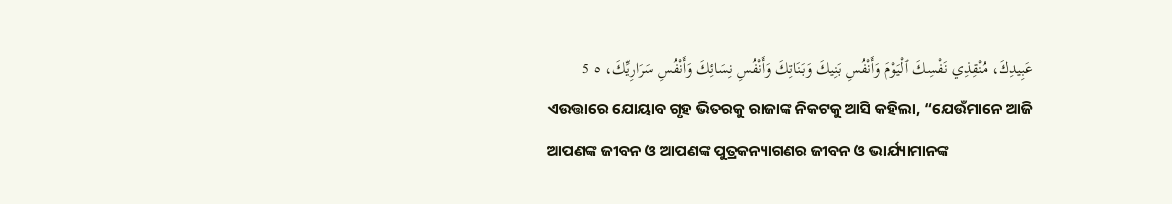عَبِيدِكَ، مُنْقِذِي نَفْسِكَ ٱلْيَوْمَ وَأَنْفُسِ بَنِيكَ وَبَنَاتِكَ وَأَنْفُسِ نِسَائِكَ وَأَنْفُسِ سَرَارِيِّكَ، ٥ 5
ଏଉତ୍ତାରେ ଯୋୟାବ ଗୃହ ଭିତରକୁ ରାଜାଙ୍କ ନିକଟକୁ ଆସି କହିଲା, “ଯେଉଁମାନେ ଆଜି ଆପଣଙ୍କ ଜୀବନ ଓ ଆପଣଙ୍କ ପୁତ୍ରକନ୍ୟାଗଣର ଜୀବନ ଓ ଭାର୍ଯ୍ୟାମାନଙ୍କ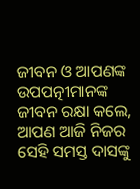ଜୀବନ ଓ ଆପଣଙ୍କ ଉପପତ୍ନୀମାନଙ୍କ ଜୀବନ ରକ୍ଷା କଲେ, ଆପଣ ଆଜି ନିଜର ସେହି ସମସ୍ତ ଦାସଙ୍କୁ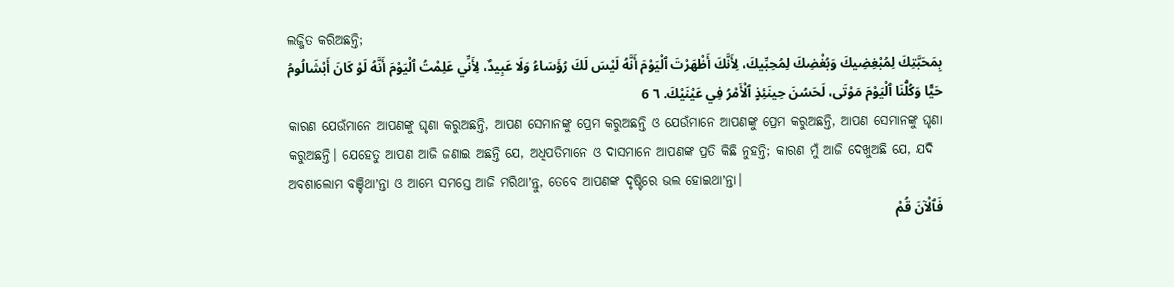ଲଜ୍ଜିତ କରିଅଛନ୍ତି;
بِمَحَبَّتِكَ لِمُبْغِضِيكَ وَبُغْضِكَ لِمُحِبِّيكَ، لِأَنَّكَ أَظْهَرْتَ ٱلْيَوْمَ أَنَّهُ لَيْسَ لَكَ رُؤَسَاءُ وَلَا عَبِيدٌ، لِأَنِّي عَلِمْتُ ٱلْيَوْمَ أَنَّهُ لَوْ كَانَ أَبْشَالُومُ حَيًّا وَكُلُّنَا ٱلْيَوْمَ مَوْتَى، لَحَسُنَ حِينَئِذٍ ٱلْأَمْرُ فِي عَيْنَيْكَ. ٦ 6
କାରଣ ଯେଉଁମାନେ ଆପଣଙ୍କୁ ଘୃଣା କରୁଅଛନ୍ତି, ଆପଣ ସେମାନଙ୍କୁ ପ୍ରେମ କରୁଅଛନ୍ତି ଓ ଯେଉଁମାନେ ଆପଣଙ୍କୁ ପ୍ରେମ କରୁଅଛନ୍ତି, ଆପଣ ସେମାନଙ୍କୁ ଘୃଣା କରୁଅଛନ୍ତି। ଯେହେତୁ ଆପଣ ଆଜି ଜଣାଇ ଅଛନ୍ତି ଯେ, ଅଧିପତିମାନେ ଓ ଦାସମାନେ ଆପଣଙ୍କ ପ୍ରତି କିଛି ନୁହନ୍ତି; କାରଣ ମୁଁ ଆଜି ଦେଖୁଅଛି ଯେ, ଯଦି ଅବଶାଲୋମ ବଞ୍ଚିଥାʼନ୍ତା ଓ ଆମ୍ଭେ ସମସ୍ତେ ଆଜି ମରିଥାʼନ୍ତୁ, ତେବେ ଆପଣଙ୍କ ଦୃଷ୍ଟିରେ ଭଲ ହୋଇଥାʼନ୍ତା।
فَٱلْآنَ قُمْ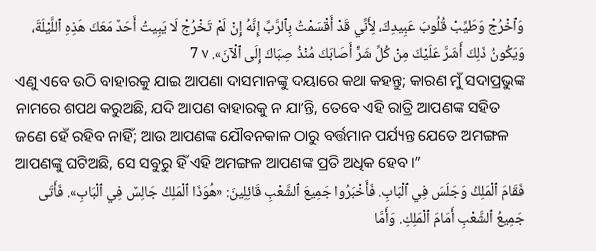وَٱخْرُجْ وَطَيِّبْ قُلُوبَ عَبِيدِكَ، لِأَنِّي قَدْ أَقْسَمْتُ بِٱلرَّبِّ إِنَّهُ إِنْ لَمْ تَخْرُجْ لَا يَبِيتُ أَحَدٌ مَعَكَ هَذِهِ ٱللَّيْلَةَ، وَيَكُونُ ذَلِكَ أَشَرَّ عَلَيْكَ مِنْ كُلِّ شَرٍّ أَصَابَكَ مُنْذُ صِبَاكَ إِلَى ٱلْآنَ». ٧ 7
ଏଣୁ ଏବେ ଉଠି ବାହାରକୁ ଯାଇ ଆପଣା ଦାସମାନଙ୍କୁ ଦୟାରେ କଥା କହନ୍ତୁ; କାରଣ ମୁଁ ସଦାପ୍ରଭୁଙ୍କ ନାମରେ ଶପଥ କରୁଅଛି, ଯଦି ଆପଣ ବାହାରକୁ ନ ଯାʼନ୍ତି, ତେବେ ଏହି ରାତ୍ରି ଆପଣଙ୍କ ସହିତ ଜଣେ ହେଁ ରହିବ ନାହିଁ; ଆଉ ଆପଣଙ୍କ ଯୌବନକାଳ ଠାରୁ ବର୍ତ୍ତମାନ ପର୍ଯ୍ୟନ୍ତ ଯେତେ ଅମଙ୍ଗଳ ଆପଣଙ୍କୁ ଘଟିଅଛି, ସେ ସବୁରୁ ହିଁ ଏହି ଅମଙ୍ଗଳ ଆପଣଙ୍କ ପ୍ରତି ଅଧିକ ହେବ।”
فَقَامَ ٱلْمَلِكُ وَجَلَسَ فِي ٱلْبَابِ. فَأَخْبَرُوا جَمِيعَ ٱلشَّعْبِ قَائِلِينَ: «هُوَذَا ٱلْمَلِكُ جَالِسٌ فِي ٱلْبَابِ». فَأَتَى جَمِيعُ ٱلشَّعْبِ أَمَامَ ٱلْمَلِكِ. وَأَمَّا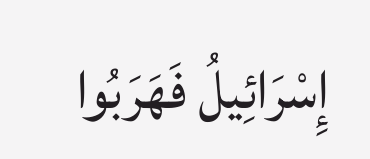إِسْرَائِيلُ فَهَرَبُوا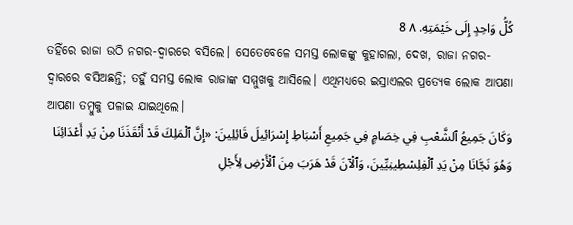كُلُّ وَاحِدٍ إِلَى خَيْمَتِهِ. ٨ 8
ତହିଁରେ ରାଜା ଉଠି ନଗର-ଦ୍ୱାରରେ ବସିଲେ। ସେତେବେଳେ ସମସ୍ତ ଲୋକଙ୍କୁ କୁହାଗଲା, ଦେଖ, ରାଜା ନଗର-ଦ୍ୱାରରେ ବସିଅଛନ୍ତି; ତହୁଁ ସମସ୍ତ ଲୋକ ରାଜାଙ୍କ ସମ୍ମୁଖକୁ ଆସିଲେ। ଏଥିମଧ୍ୟରେ ଇସ୍ରାଏଲର ପ୍ରତ୍ୟେକ ଲୋକ ଆପଣା ଆପଣା ତମ୍ବୁକୁ ପଳାଇ ଯାଇଥିଲେ।
وَكَانَ جَمِيعُ ٱلشَّعْبِ فِي خِصَامٍ فِي جَمِيعِ أَسْبَاطِ إِسْرَائِيلَ قَائِلِينَ: «إِنَّ ٱلْمَلِكَ قَدْ أَنْقَذَنَا مِنْ يَدِ أَعْدَائِنَا وَهُوَ نَجَّانَا مِنْ يَدِ ٱلْفِلِسْطِينِيِّينَ، وَٱلْآنَ قَدْ هَرَبَ مِنَ ٱلْأَرْضِ لِأَجْلِ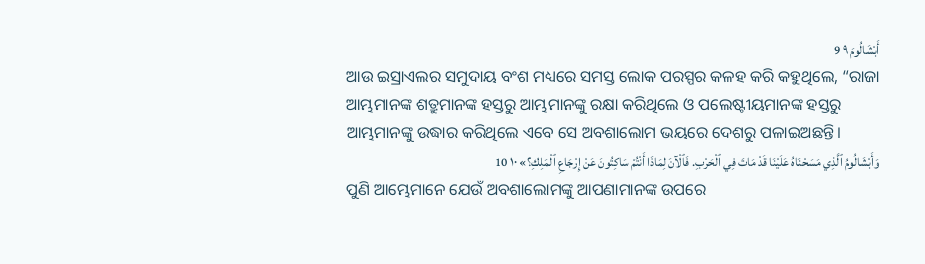أَبْشَالُومَ ٩ 9
ଆଉ ଇସ୍ରାଏଲର ସମୁଦାୟ ବଂଶ ମଧ୍ୟରେ ସମସ୍ତ ଲୋକ ପରସ୍ପର କଳହ କରି କହୁଥିଲେ, “ରାଜା ଆମ୍ଭମାନଙ୍କ ଶତ୍ରୁମାନଙ୍କ ହସ୍ତରୁ ଆମ୍ଭମାନଙ୍କୁ ରକ୍ଷା କରିଥିଲେ ଓ ପଲେଷ୍ଟୀୟମାନଙ୍କ ହସ୍ତରୁ ଆମ୍ଭମାନଙ୍କୁ ଉଦ୍ଧାର କରିଥିଲେ ଏବେ ସେ ଅବଶାଲୋମ ଭୟରେ ଦେଶରୁ ପଳାଇଅଛନ୍ତି।
وَأَبْشَالُومُ ٱلَّذِي مَسَحْنَاهُ عَلَيْنَا قَدْ مَاتَ فِي ٱلْحَرْبِ. فَٱلْآنَ لِمَاذَا أَنْتُمْ سَاكِتُونَ عَنْ إِرْجَاعِ ٱلْمَلِكِ؟» ١٠ 10
ପୁଣି ଆମ୍ଭେମାନେ ଯେଉଁ ଅବଶାଲୋମଙ୍କୁ ଆପଣାମାନଙ୍କ ଉପରେ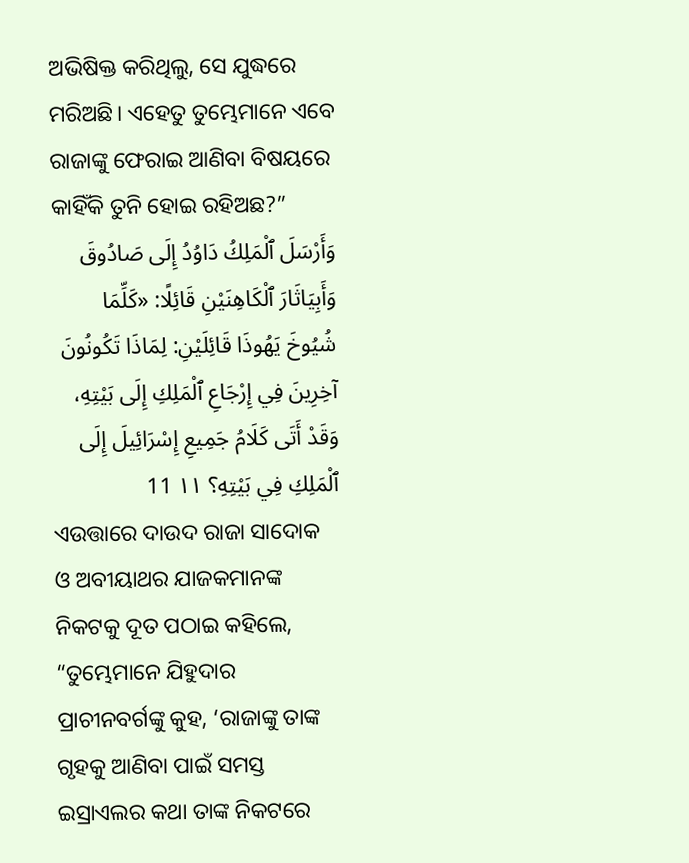ଅଭିଷିକ୍ତ କରିଥିଲୁ, ସେ ଯୁଦ୍ଧରେ ମରିଅଛି। ଏହେତୁ ତୁମ୍ଭେମାନେ ଏବେ ରାଜାଙ୍କୁ ଫେରାଇ ଆଣିବା ବିଷୟରେ କାହିଁକି ତୁନି ହୋଇ ରହିଅଛ?”
وَأَرْسَلَ ٱلْمَلِكُ دَاوُدُ إِلَى صَادُوقَ وَأَبِيَاثَارَ ٱلْكَاهِنَيْنِ قَائِلًا: «كَلِّمَا شُيُوخَ يَهُوذَا قَائِلَيْنِ: لِمَاذَا تَكُونُونَ آخِرِينَ فِي إِرْجَاعِ ٱلْمَلِكِ إِلَى بَيْتِهِ، وَقَدْ أَتَى كَلَامُ جَمِيعِ إِسْرَائِيلَ إِلَى ٱلْمَلِكِ فِي بَيْتِهِ؟ ١١ 11
ଏଉତ୍ତାରେ ଦାଉଦ ରାଜା ସାଦୋକ ଓ ଅବୀୟାଥର ଯାଜକମାନଙ୍କ ନିକଟକୁ ଦୂତ ପଠାଇ କହିଲେ, “ତୁମ୍ଭେମାନେ ଯିହୁଦାର ପ୍ରାଚୀନବର୍ଗଙ୍କୁ କୁହ, ‘ରାଜାଙ୍କୁ ତାଙ୍କ ଗୃହକୁ ଆଣିବା ପାଇଁ ସମସ୍ତ ଇସ୍ରାଏଲର କଥା ତାଙ୍କ ନିକଟରେ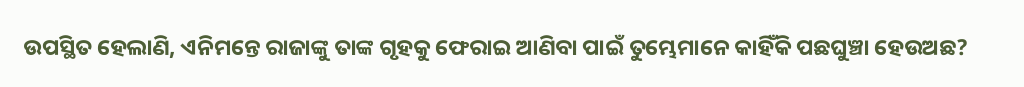ଉପସ୍ଥିତ ହେଲାଣି, ଏନିମନ୍ତେ ରାଜାଙ୍କୁ ତାଙ୍କ ଗୃହକୁ ଫେରାଇ ଆଣିବା ପାଇଁ ତୁମ୍ଭେମାନେ କାହିଁକି ପଛଘୁଞ୍ଚା ହେଉଅଛ?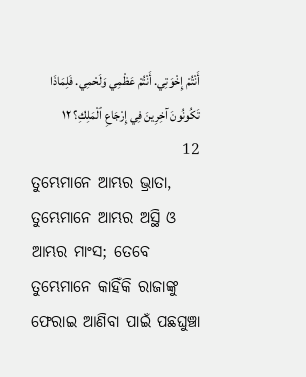أَنْتُمْ إِخْوَتِي. أَنْتُمْ عَظْمِي وَلَحْمِي. فَلِمَاذَا تَكُونُونَ آخِرِينَ فِي إِرْجَاعِ ٱلْمَلِكِ؟ ١٢ 12
ତୁମ୍ଭେମାନେ ଆମ୍ଭର ଭ୍ରାତା, ତୁମ୍ଭେମାନେ ଆମ୍ଭର ଅସ୍ଥି ଓ ଆମ୍ଭର ମାଂସ; ତେବେ ତୁମ୍ଭେମାନେ କାହିଁକି ରାଜାଙ୍କୁ ଫେରାଇ ଆଣିବା ପାଇଁ ପଛଘୁଞ୍ଚା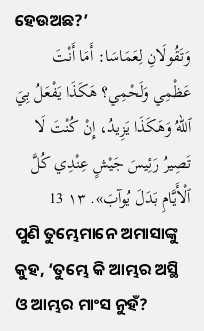ହେଉଅଛ?’
وَتَقُولَانِ لِعَمَاسَا: أَمَا أَنْتَ عَظْمِي وَلَحْمِي؟ هَكَذَا يَفْعَلُ بِيَ ٱللهُ وَهَكَذَا يَزِيدُ، إِنْ كُنْتَ لَا تَصِيرُ رَئِيسَ جَيْشٍ عِنْدِي كُلَّ ٱلْأَيَّامِ بَدَلَ يُوآبَ». ١٣ 13
ପୁଣି ତୁମ୍ଭେମାନେ ଅମାସାଙ୍କୁ କୁହ, ‘ତୁମ୍ଭେ କି ଆମ୍ଭର ଅସ୍ଥି ଓ ଆମ୍ଭର ମାଂସ ନୁହଁ?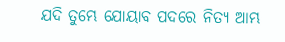ଯଦି ତୁମ୍ଭେ ଯୋୟାବ ପଦରେ ନିତ୍ୟ ଆମ୍ଭ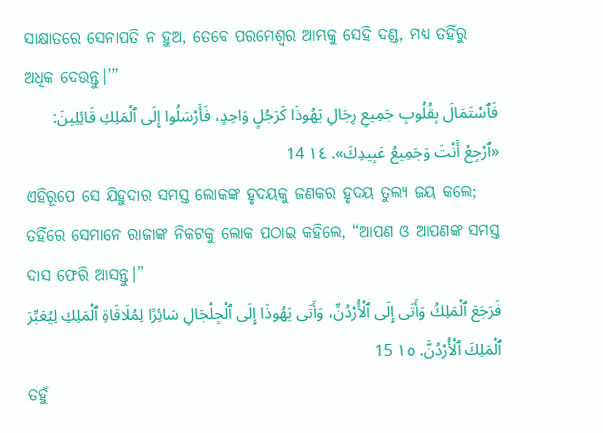ସାକ୍ଷାତରେ ସେନାପତି ନ ହୁଅ, ତେବେ ପରମେଶ୍ୱର ଆମ୍ଭକୁ ସେହି ଦଣ୍ଡ, ମଧ୍ୟ ତହିଁରୁ ଅଧିକ ଦେଉନ୍ତୁ।’”
فَٱسْتَمَالَ بِقُلُوبِ جَمِيعِ رِجَالِ يَهُوذَا كَرَجُلٍ وَاحِدٍ، فَأَرْسَلُوا إِلَى ٱلْمَلِكِ قَائِلِينَ: «ٱرْجِعْ أَنْتَ وَجَمِيعُ عَبِيدِكَ». ١٤ 14
ଏହିରୂପେ ସେ ଯିହୁଦାର ସମସ୍ତ ଲୋକଙ୍କ ହୃଦୟକୁ ଜଣକର ହୃଦୟ ତୁଲ୍ୟ ଜୟ କଲେ; ତହିଁରେ ସେମାନେ ରାଜାଙ୍କ ନିକଟକୁ ଲୋକ ପଠାଇ କହିଲେ, “ଆପଣ ଓ ଆପଣଙ୍କ ସମସ୍ତ ଦାସ ଫେରି ଆସନ୍ତୁ।”
فَرَجَعَ ٱلْمَلِكُ وَأَتَى إِلَى ٱلْأُرْدُنِّ، وَأَتَى يَهُوذَا إِلَى ٱلْجِلْجَالِ سَائِرًا لِمُلَاقَاةِ ٱلْمَلِكِ لِيُعَبِّرَ ٱلْمَلِكَ ٱلْأُرْدُنَّ. ١٥ 15
ତହୁଁ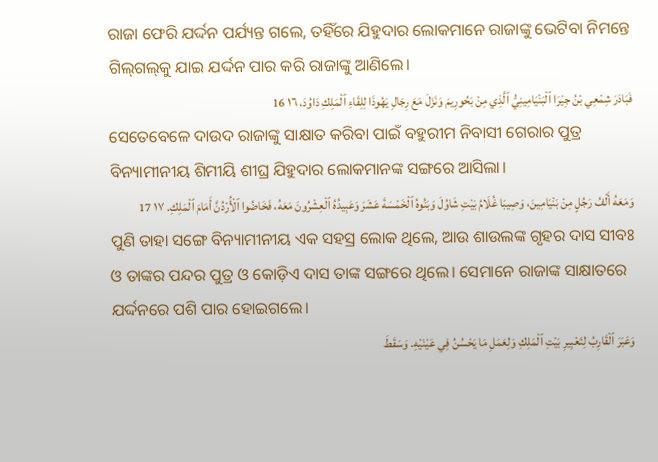ରାଜା ଫେରି ଯର୍ଦ୍ଦନ ପର୍ଯ୍ୟନ୍ତ ଗଲେ, ତହିଁରେ ଯିହୁଦାର ଲୋକମାନେ ରାଜାଙ୍କୁ ଭେଟିବା ନିମନ୍ତେ ଗିଲ୍‍ଗଲ୍‍କୁ ଯାଇ ଯର୍ଦ୍ଦନ ପାର କରି ରାଜାଙ୍କୁ ଆଣିଲେ।
فَبَادَرَ شِمْعِي بْنُ جِيْرَا ٱلْبَنْيَامِينِيُّ ٱلَّذِي مِنْ بَحُورِيمَ وَنَزَلَ مَعَ رِجَالِ يَهُوذَا لِلِقَاءِ ٱلْمَلِكِ دَاوُدَ، ١٦ 16
ସେତେବେଳେ ଦାଉଦ ରାଜାଙ୍କୁ ସାକ୍ଷାତ କରିବା ପାଇଁ ବହୁରୀମ ନିବାସୀ ଗେରାର ପୁତ୍ର ବିନ୍ୟାମୀନୀୟ ଶିମୀୟି ଶୀଘ୍ର ଯିହୁଦାର ଲୋକମାନଙ୍କ ସଙ୍ଗରେ ଆସିଲା।
وَمَعَهُ أَلْفُ رَجُلٍ مِنْ بَنْيَامِينَ، وَصِيبَا غُلَامُ بَيْتِ شَاوُلَ وَبَنُوهُ ٱلْخَمْسَةَ عَشَرَ وَعَبِيدُهُ ٱلْعِشْرُونَ مَعَهُ، فَخَاضُوا ٱلْأُرْدُنَّ أَمَامَ ٱلْمَلِكِ. ١٧ 17
ପୁଣି ତାହା ସଙ୍ଗେ ବିନ୍ୟାମୀନୀୟ ଏକ ସହସ୍ର ଲୋକ ଥିଲେ, ଆଉ ଶାଉଲଙ୍କ ଗୃହର ଦାସ ସୀବଃ ଓ ତାଙ୍କର ପନ୍ଦର ପୁତ୍ର ଓ କୋଡ଼ିଏ ଦାସ ତାଙ୍କ ସଙ୍ଗରେ ଥିଲେ। ସେମାନେ ରାଜାଙ୍କ ସାକ୍ଷାତରେ ଯର୍ଦ୍ଦନରେ ପଶି ପାର ହୋଇଗଲେ।
وَعَبَرَ ٱلْقَارِبُ لِتَعْبِيرِ بَيْتِ ٱلْمَلِكِ وَلِعَمَلِ مَا يَحْسُنُ فِي عَيْنَيْهِ. وَسَقَطَ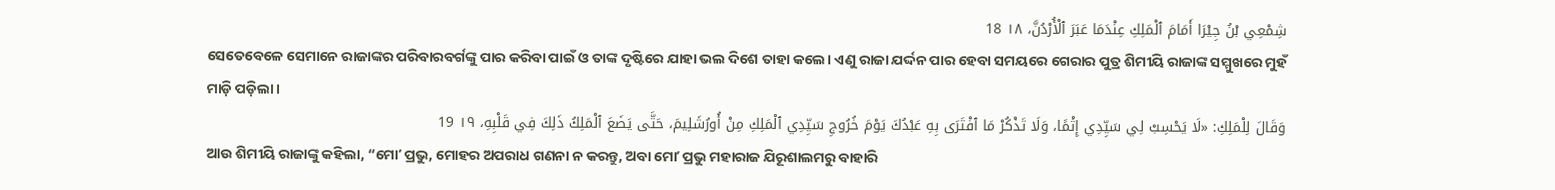شِمْعِي بْنُ جِيْرَا أَمَامَ ٱلْمَلِكِ عِنْدَمَا عَبَرَ ٱلْأُرْدُنَّ، ١٨ 18
ସେତେବେଳେ ସେମାନେ ରାଜାଙ୍କର ପରିବାରବର୍ଗଙ୍କୁ ପାର କରିବା ପାଇଁ ଓ ତାଙ୍କ ଦୃଷ୍ଟିରେ ଯାହା ଭଲ ଦିଶେ ତାହା କଲେ। ଏଣୁ ରାଜା ଯର୍ଦ୍ଦନ ପାର ହେବା ସମୟରେ ଗେରାର ପୁତ୍ର ଶିମୀୟି ରାଜାଙ୍କ ସମ୍ମୁଖରେ ମୁହଁ ମାଡ଼ି ପଡ଼ିଲା।
وَقَالَ لِلْمَلِكِ: «لَا يَحْسِبْ لِي سَيِّدِي إِثْمًا، وَلَا تَذْكُرْ مَا ٱفْتَرَى بِهِ عَبْدُكَ يَوْمَ خُرُوجِ سَيِّدِي ٱلْمَلِكِ مِنْ أُورُشَلِيمَ، حَتَّى يَضَعَ ٱلْمَلِكُ ذَلِكَ فِي قَلْبِهِ، ١٩ 19
ଆଉ ଶିମୀୟି ରାଜାଙ୍କୁ କହିଲା, “ମୋʼ ପ୍ରଭୁ, ମୋହର ଅପରାଧ ଗଣନା ନ କରନ୍ତୁ, ଅବା ମୋʼ ପ୍ରଭୁ ମହାରାଜ ଯିରୂଶାଲମରୁ ବାହାରି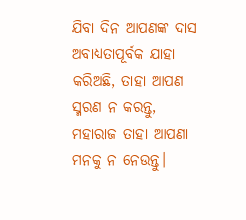ଯିବା ଦିନ ଆପଣଙ୍କ ଦାସ ଅବାଧ୍ୟତାପୂର୍ବକ ଯାହା କରିଅଛି, ତାହା ଆପଣ ସ୍ମରଣ ନ କରନ୍ତୁ, ମହାରାଜ ତାହା ଆପଣା ମନକୁ ନ ନେଉନ୍ତୁ।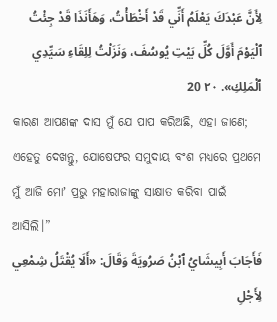لِأَنَّ عَبْدَكَ يَعْلَمُ أَنِّي قَدْ أَخْطَأْتُ، وَهَأَنَذَا قَدْ جِئْتُ ٱلْيَوْمَ أَوَّلَ كُلِّ بَيْتِ يُوسُفَ، وَنَزَلْتُ لِلِقَاءِ سَيِّدِي ٱلْمَلِكِ». ٢٠ 20
କାରଣ ଆପଣଙ୍କ ଦାସ ମୁଁ ଯେ ପାପ କରିଅଛି, ଏହା ଜାଣେ; ଏହେତୁ ଦେଖନ୍ତୁ, ଯୋଷେଫର ସମୁଦାୟ ବଂଶ ମଧ୍ୟରେ ପ୍ରଥମେ ମୁଁ ଆଜି ମୋʼ ପ୍ରଭୁ ମହାରାଜାଙ୍କୁ ସାକ୍ଷାତ କରିବା ପାଇଁ ଆସିଲି।”
فَأَجَابَ أَبِيشَايُ ٱبْنُ صَرُويَةَ وَقَالَ: «أَلَا يُقْتَلُ شِمْعِي لِأَجْلِ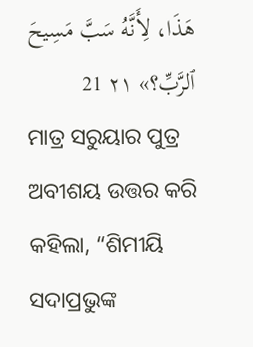هَذَا، لِأَنَّهُ سَبَّ مَسِيحَ ٱلرَّبِّ؟» ٢١ 21
ମାତ୍ର ସରୁୟାର ପୁତ୍ର ଅବୀଶୟ ଉତ୍ତର କରି କହିଲା, “ଶିମୀୟି ସଦାପ୍ରଭୁଙ୍କ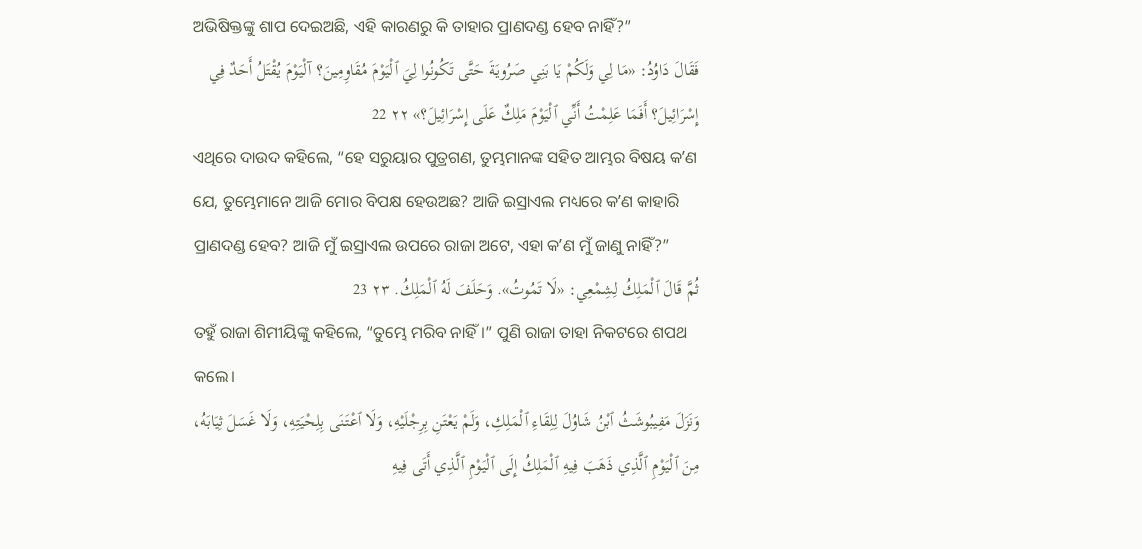ଅଭିଷିକ୍ତଙ୍କୁ ଶାପ ଦେଇଅଛି, ଏହି କାରଣରୁ କି ତାହାର ପ୍ରାଣଦଣ୍ଡ ହେବ ନାହିଁ?”
فَقَالَ دَاوُدُ: «مَا لِي وَلَكُمْ يَا بَنِي صَرُويَةَ حَتَّى تَكُونُوا لِيَ ٱلْيَوْمَ مُقَاوِمِينَ؟ آلْيَوْمَ يُقْتَلُ أَحَدٌ فِي إِسْرَائِيلَ؟ أَفَمَا عَلِمْتُ أَنِّي ٱلْيَوْمَ مَلِكٌ عَلَى إِسْرَائِيلَ؟» ٢٢ 22
ଏଥିରେ ଦାଉଦ କହିଲେ, “ହେ ସରୁୟାର ପୁତ୍ରଗଣ, ତୁମ୍ଭମାନଙ୍କ ସହିତ ଆମ୍ଭର ବିଷୟ କʼଣ ଯେ, ତୁମ୍ଭେମାନେ ଆଜି ମୋର ବିପକ୍ଷ ହେଉଅଛ? ଆଜି ଇସ୍ରାଏଲ ମଧ୍ୟରେ କʼଣ କାହାରି ପ୍ରାଣଦଣ୍ଡ ହେବ? ଆଜି ମୁଁ ଇସ୍ରାଏଲ ଉପରେ ରାଜା ଅଟେ, ଏହା କʼଣ ମୁଁ ଜାଣୁ ନାହିଁ?”
ثُمَّ قَالَ ٱلْمَلِكُ لِشِمْعِي: «لَا تَمُوتُ». وَحَلَفَ لَهُ ٱلْمَلِكُ. ٢٣ 23
ତହୁଁ ରାଜା ଶିମୀୟିଙ୍କୁ କହିଲେ, “ତୁମ୍ଭେ ମରିବ ନାହିଁ।” ପୁଣି ରାଜା ତାହା ନିକଟରେ ଶପଥ କଲେ।
وَنَزَلَ مَفِيبُوشَثُ ٱبْنُ شَاوُلَ لِلِقَاءِ ٱلْمَلِكِ، وَلَمْ يَعْتَنِ بِرِجْلَيْهِ، وَلَا ٱعْتَنَى بِلِحْيَتِهِ، وَلَا غَسَلَ ثِيَابَهُ، مِنَ ٱلْيَوْمِ ٱلَّذِي ذَهَبَ فِيهِ ٱلْمَلِكُ إِلَى ٱلْيَوْمِ ٱلَّذِي أَتَى فِيهِ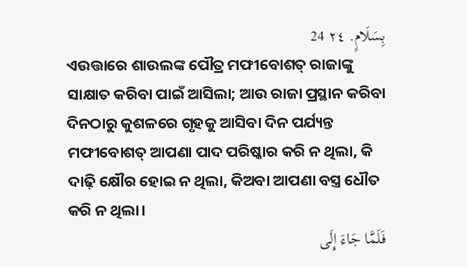بِسَلَامٍ. ٢٤ 24
ଏଉତ୍ତାରେ ଶାଉଲଙ୍କ ପୌତ୍ର ମଫୀବୋଶତ୍‍ ରାଜାଙ୍କୁ ସାକ୍ଷାତ କରିବା ପାଇଁ ଆସିଲା; ଆଉ ରାଜା ପ୍ରସ୍ଥାନ କରିବା ଦିନଠାରୁ କୁଶଳରେ ଗୃହକୁ ଆସିବା ଦିନ ପର୍ଯ୍ୟନ୍ତ ମଫୀବୋଶତ୍‍ ଆପଣା ପାଦ ପରିଷ୍କାର କରି ନ ଥିଲା, କି ଦାଢ଼ି କ୍ଷୌର ହୋଇ ନ ଥିଲା, କିଅବା ଆପଣା ବସ୍ତ୍ର ଧୌତ କରି ନ ଥିଲା।
فَلَمَّا جَاءَ إِلَى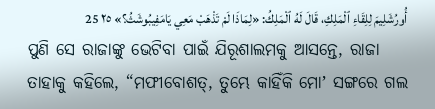أُورُشَلِيمَ لِلِقَاءِ ٱلْمَلِكِ، قَالَ لَهُ ٱلْمَلِكُ: «لِمَاذَا لَمْ تَذْهَبْ مَعِي يَامَفِيبُوشَثُ؟» ٢٥ 25
ପୁଣି ସେ ରାଜାଙ୍କୁ ଭେଟିବା ପାଇଁ ଯିରୂଶାଲମକୁ ଆସନ୍ତେ, ରାଜା ତାହାକୁ କହିଲେ, “ମଫୀବୋଶତ୍‍, ତୁମ୍ଭେ କାହିଁକି ମୋʼ ସଙ୍ଗରେ ଗଲ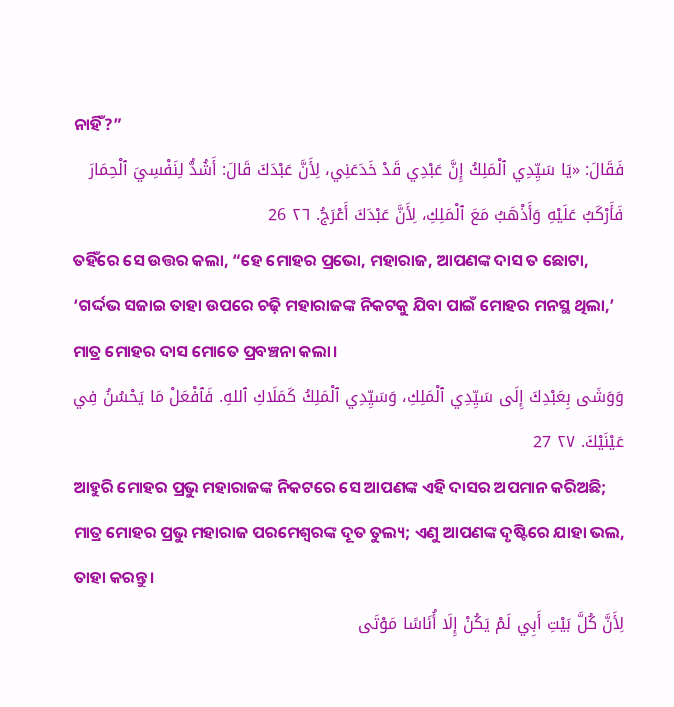ନାହିଁ?”
فَقَالَ: «يَا سَيِّدِي ٱلْمَلِكُ إِنَّ عَبْدِي قَدْ خَدَعَنِي، لِأَنَّ عَبْدَكَ قَالَ: أَشُدُّ لِنَفْسِيَ ٱلْحِمَارَ فَأَرْكَبُ عَلَيْهِ وَأَذْهَبُ مَعَ ٱلْمَلِكِ، لِأَنَّ عَبْدَكَ أَعْرَجُ. ٢٦ 26
ତହିଁରେ ସେ ଉତ୍ତର କଲା, “ହେ ମୋହର ପ୍ରଭୋ, ମହାରାଜ, ଆପଣଙ୍କ ଦାସ ତ ଛୋଟା, ‘ଗର୍ଦ୍ଦଭ ସଜାଇ ତାହା ଉପରେ ଚଢ଼ି ମହାରାଜଙ୍କ ନିକଟକୁ ଯିବା ପାଇଁ ମୋହର ମନସ୍ଥ ଥିଲା,’ ମାତ୍ର ମୋହର ଦାସ ମୋତେ ପ୍ରବଞ୍ଚନା କଲା।
وَوَشَى بِعَبْدِكَ إِلَى سَيِّدِي ٱلْمَلِكِ، وَسَيِّدِي ٱلْمَلِكُ كَمَلَاكِ ٱللهِ. فَٱفْعَلْ مَا يَحْسُنُ فِي عَيْنَيْكَ. ٢٧ 27
ଆହୁରି ମୋହର ପ୍ରଭୁ ମହାରାଜଙ୍କ ନିକଟରେ ସେ ଆପଣଙ୍କ ଏହି ଦାସର ଅପମାନ କରିଅଛି; ମାତ୍ର ମୋହର ପ୍ରଭୁ ମହାରାଜ ପରମେଶ୍ୱରଙ୍କ ଦୂତ ତୁଲ୍ୟ; ଏଣୁ ଆପଣଙ୍କ ଦୃଷ୍ଟିରେ ଯାହା ଭଲ, ତାହା କରନ୍ତୁ।
لِأَنَّ كُلَّ بَيْتِ أَبِي لَمْ يَكُنْ إِلَا أُنَاسًا مَوْتَى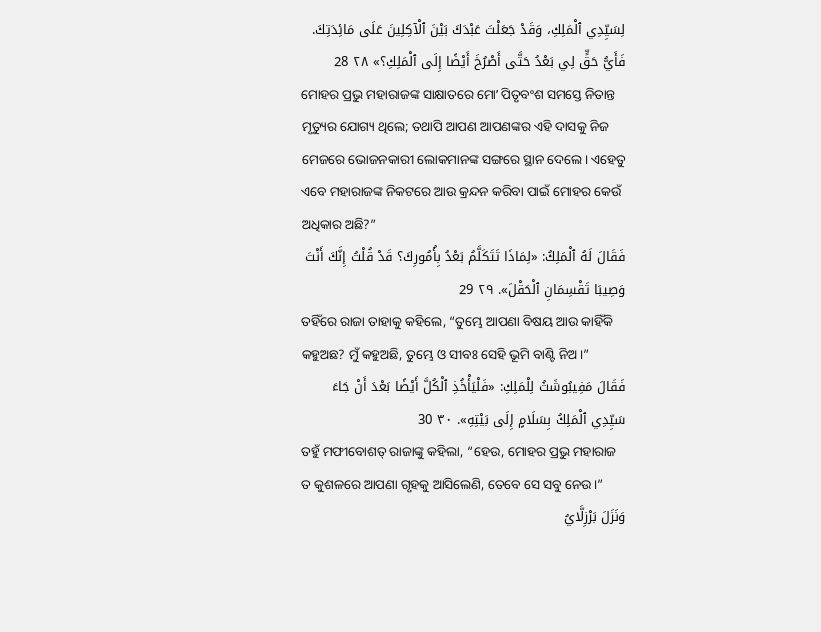لِسَيِّدِي ٱلْمَلِكِ، وَقَدْ جَعَلْتَ عَبْدَكَ بَيْنَ ٱلْآكِلِينَ عَلَى مَائِدَتِكَ. فَأَيُّ حَقٍّ لِي بَعْدُ حَتَّى أَصْرُخَ أَيْضًا إِلَى ٱلْمَلِكِ؟» ٢٨ 28
ମୋହର ପ୍ରଭୁ ମହାରାଜଙ୍କ ସାକ୍ଷାତରେ ମୋʼ ପିତୃବଂଶ ସମସ୍ତେ ନିତାନ୍ତ ମୃତ୍ୟୁର ଯୋଗ୍ୟ ଥିଲେ; ତଥାପି ଆପଣ ଆପଣଙ୍କର ଏହି ଦାସକୁ ନିଜ ମେଜରେ ଭୋଜନକାରୀ ଲୋକମାନଙ୍କ ସଙ୍ଗରେ ସ୍ଥାନ ଦେଲେ। ଏହେତୁ ଏବେ ମହାରାଜଙ୍କ ନିକଟରେ ଆଉ କ୍ରନ୍ଦନ କରିବା ପାଇଁ ମୋହର କେଉଁ ଅଧିକାର ଅଛି?”
فَقَالَ لَهُ ٱلْمَلِكُ: «لِمَاذَا تَتَكَلَّمُ بَعْدُ بِأُمُورِكَ؟ قَدْ قُلْتُ إِنَّكَ أَنْتَ وَصِيبَا تَقْسِمَانِ ٱلْحَقْلَ». ٢٩ 29
ତହିଁରେ ରାଜା ତାହାକୁ କହିଲେ, “ତୁମ୍ଭେ ଆପଣା ବିଷୟ ଆଉ କାହିଁକି କହୁଅଛ? ମୁଁ କହୁଅଛି, ତୁମ୍ଭେ ଓ ସୀବଃ ସେହି ଭୂମି ବାଣ୍ଟି ନିଅ।”
فَقَالَ مَفِيبُوشَثُ لِلْمَلِكِ: «فَلْيَأْخُذِ ٱلْكُلَّ أَيْضًا بَعْدَ أَنْ جَاءَ سَيِّدِي ٱلْمَلِكُ بِسَلَامٍ إِلَى بَيْتِهِ». ٣٠ 30
ତହୁଁ ମଫୀବୋଶତ୍‍ ରାଜାଙ୍କୁ କହିଲା, “ହେଉ, ମୋହର ପ୍ରଭୁ ମହାରାଜ ତ କୁଶଳରେ ଆପଣା ଗୃହକୁ ଆସିଲେଣି, ତେବେ ସେ ସବୁ ନେଉ।”
وَنَزَلَ بَرْزِلَّايُ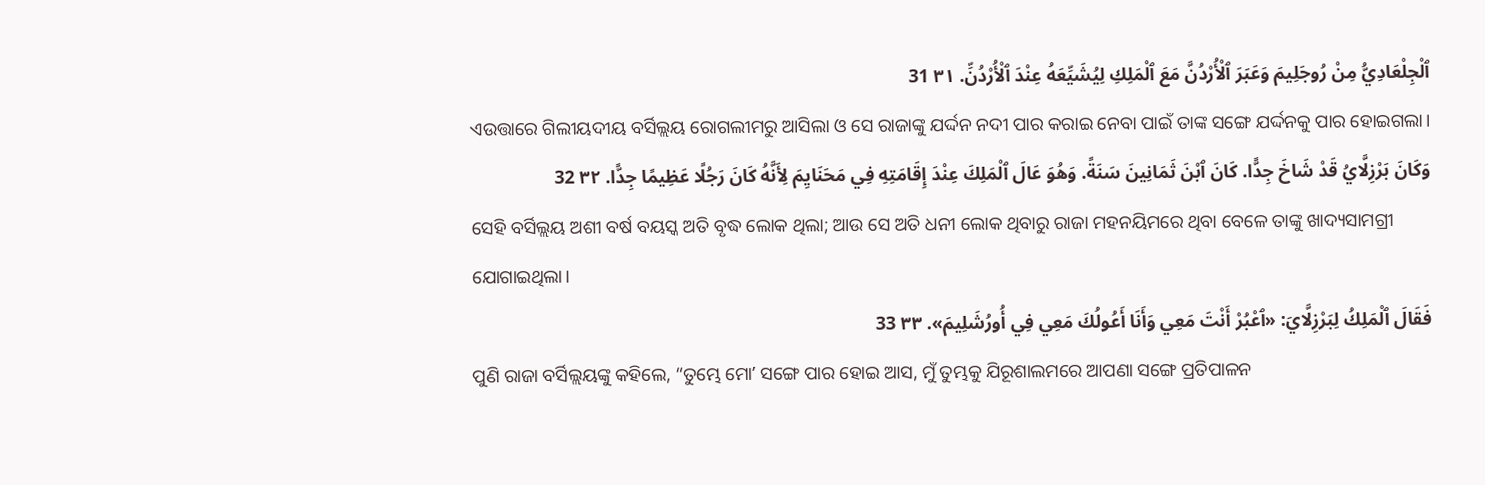ٱلْجِلْعَادِيُّ مِنْ رُوجَلِيمَ وَعَبَرَ ٱلْأُرْدُنَّ مَعَ ٱلْمَلِكِ لِيُشَيِّعَهُ عِنْدَ ٱلْأُرْدُنِّ. ٣١ 31
ଏଉତ୍ତାରେ ଗିଲୀୟଦୀୟ ବର୍ସିଲ୍ଲୟ ରୋଗଲୀମରୁ ଆସିଲା ଓ ସେ ରାଜାଙ୍କୁ ଯର୍ଦ୍ଦନ ନଦୀ ପାର କରାଇ ନେବା ପାଇଁ ତାଙ୍କ ସଙ୍ଗେ ଯର୍ଦ୍ଦନକୁ ପାର ହୋଇଗଲା।
وَكَانَ بَرْزِلَّايُ قَدْ شَاخَ جِدًّا. كَانَ ٱبْنَ ثَمَانِينَ سَنَةً. وَهُوَ عَالَ ٱلْمَلِكَ عِنْدَ إِقَامَتِهِ فِي مَحَنَايِمَ لِأَنَّهُ كَانَ رَجُلًا عَظِيمًا جِدًّا. ٣٢ 32
ସେହି ବର୍ସିଲ୍ଲୟ ଅଶୀ ବର୍ଷ ବୟସ୍କ ଅତି ବୃଦ୍ଧ ଲୋକ ଥିଲା; ଆଉ ସେ ଅତି ଧନୀ ଲୋକ ଥିବାରୁ ରାଜା ମହନୟିମରେ ଥିବା ବେଳେ ତାଙ୍କୁ ଖାଦ୍ୟସାମଗ୍ରୀ ଯୋଗାଇଥିଲା।
فَقَالَ ٱلْمَلِكُ لِبَرْزِلَّايَ: «ٱعْبُرْ أَنْتَ مَعِي وَأَنَا أَعُولُكَ مَعِي فِي أُورُشَلِيمَ». ٣٣ 33
ପୁଣି ରାଜା ବର୍ସିଲ୍ଲୟଙ୍କୁ କହିଲେ, “ତୁମ୍ଭେ ମୋʼ ସଙ୍ଗେ ପାର ହୋଇ ଆସ, ମୁଁ ତୁମ୍ଭକୁ ଯିରୂଶାଲମରେ ଆପଣା ସଙ୍ଗେ ପ୍ରତିପାଳନ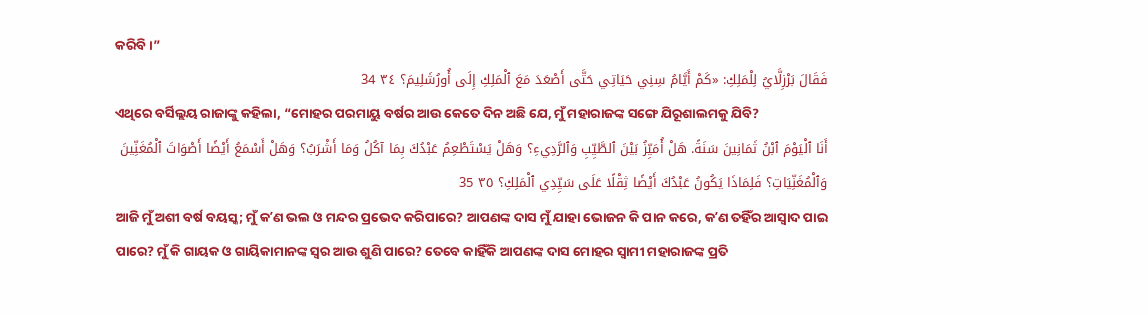କରିବି।”
فَقَالَ بَرْزِلَّايُ لِلْمَلِكِ: «كَمْ أَيَّامُ سِنِي حَيَاتِي حَتَّى أَصْعَدَ مَعَ ٱلْمَلِكِ إِلَى أُورُشَلِيمَ؟ ٣٤ 34
ଏଥିରେ ବର୍ସିଲ୍ଲୟ ରାଜାଙ୍କୁ କହିଲା, “ମୋହର ପରମାୟୁ ବର୍ଷର ଆଉ କେତେ ଦିନ ଅଛି ଯେ, ମୁଁ ମହାରାଜଙ୍କ ସଙ୍ଗେ ଯିରୂଶାଲମକୁ ଯିବି?
أَنَا ٱلْيَوْمَ ٱبْنُ ثَمَانِينَ سَنَةً. هَلْ أُمَيِّزُ بَيْنَ ٱلطَّيِّبِ وَٱلرَّدِيءِ؟ وَهَلْ يَسْتَطْعِمُ عَبْدُكَ بِمَا آكُلُ وَمَا أَشْرَبُ؟ وَهَلْ أَسْمَعُ أَيْضًا أَصْوَاتَ ٱلْمُغَنِّينَ وَٱلْمُغَنِّيَاتِ؟ فَلِمَاذَا يَكُونُ عَبْدُكَ أَيْضًا ثِقْلًا عَلَى سَيِّدِي ٱلْمَلِكِ؟ ٣٥ 35
ଆଜି ମୁଁ ଅଶୀ ବର୍ଷ ବୟସ୍କ; ମୁଁ କʼଣ ଭଲ ଓ ମନ୍ଦର ପ୍ରଭେଦ କରିପାରେ? ଆପଣଙ୍କ ଦାସ ମୁଁ ଯାହା ଭୋଜନ କି ପାନ କରେ, କʼଣ ତହିଁର ଆସ୍ୱାଦ ପାଇ ପାରେ? ମୁଁ କି ଗାୟକ ଓ ଗାୟିକାମାନଙ୍କ ସ୍ୱର ଆଉ ଶୁଣି ପାରେ? ତେବେ କାହିଁକି ଆପଣଙ୍କ ଦାସ ମୋହର ସ୍ୱାମୀ ମହାରାଜଙ୍କ ପ୍ରତି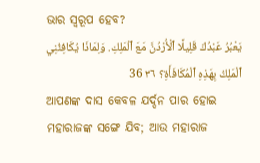ଭାର ସ୍ୱରୂପ ହେବ?
يَعْبُرُ عَبْدُكَ قَلِيلًا ٱلْأُرْدُنَّ مَعَ ٱلْمَلِكِ. وَلِمَاذَا يُكَافِئُنِي ٱلْمَلِكُ بِهَذِهِ ٱلْمُكَافَأَةِ؟ ٣٦ 36
ଆପଣଙ୍କ ଦାସ କେବଳ ଯର୍ଦ୍ଦନ ପାର ହୋଇ ମହାରାଜଙ୍କ ସଙ୍ଗେ ଯିବ; ଆଉ ମହାରାଜ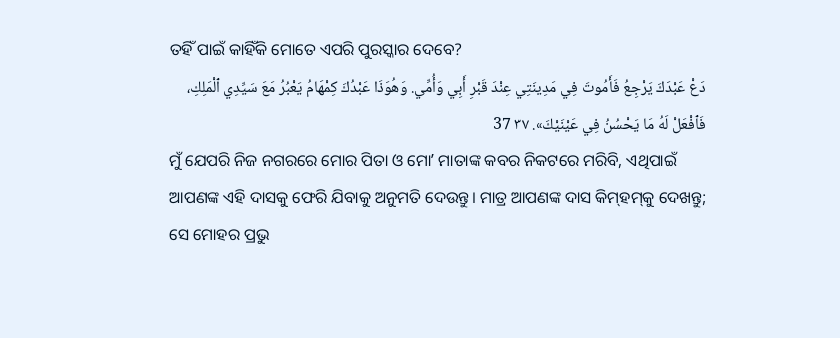ତହିଁ ପାଇଁ କାହିଁକି ମୋତେ ଏପରି ପୁରସ୍କାର ଦେବେ?
دَعْ عَبْدَكَ يَرْجِعُ فَأَمُوتَ فِي مَدِينَتِي عِنْدَ قَبْرِ أَبِي وَأُمِّي. وَهُوَذَا عَبْدُكَ كِمْهَامُ يَعْبُرُ مَعَ سَيِّدِي ٱلْمَلِكِ، فَٱفْعَلْ لَهُ مَا يَحْسُنُ فِي عَيْنَيْكَ». ٣٧ 37
ମୁଁ ଯେପରି ନିଜ ନଗରରେ ମୋର ପିତା ଓ ମୋʼ ମାତାଙ୍କ କବର ନିକଟରେ ମରିବି, ଏଥିପାଇଁ ଆପଣଙ୍କ ଏହି ଦାସକୁ ଫେରି ଯିବାକୁ ଅନୁମତି ଦେଉନ୍ତୁ। ମାତ୍ର ଆପଣଙ୍କ ଦାସ କିମ୍‍ହମ୍‍କୁ ଦେଖନ୍ତୁ; ସେ ମୋହର ପ୍ରଭୁ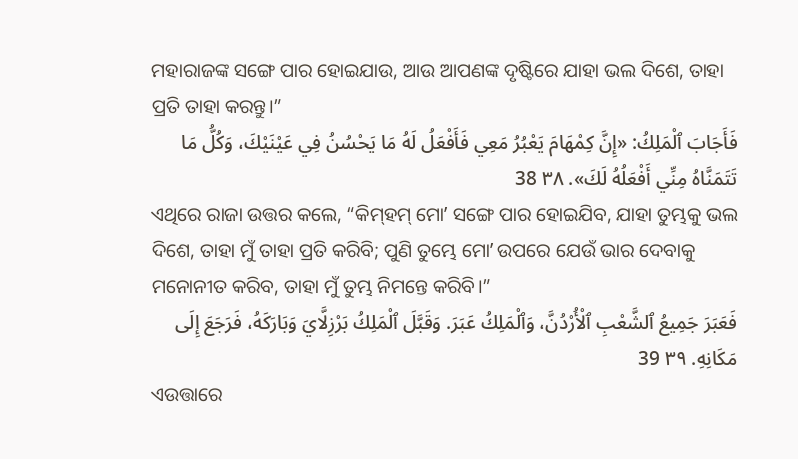ମହାରାଜଙ୍କ ସଙ୍ଗେ ପାର ହୋଇଯାଉ, ଆଉ ଆପଣଙ୍କ ଦୃଷ୍ଟିରେ ଯାହା ଭଲ ଦିଶେ, ତାହା ପ୍ରତି ତାହା କରନ୍ତୁ।”
فَأَجَابَ ٱلْمَلِكُ: «إِنَّ كِمْهَامَ يَعْبُرُ مَعِي فَأَفْعَلُ لَهُ مَا يَحْسُنُ فِي عَيْنَيْكَ، وَكُلُّ مَا تَتَمَنَّاهُ مِنِّي أَفْعَلُهُ لَكَ». ٣٨ 38
ଏଥିରେ ରାଜା ଉତ୍ତର କଲେ, “କିମ୍‍ହମ୍‍ ମୋʼ ସଙ୍ଗେ ପାର ହୋଇଯିବ, ଯାହା ତୁମ୍ଭକୁ ଭଲ ଦିଶେ, ତାହା ମୁଁ ତାହା ପ୍ରତି କରିବି; ପୁଣି ତୁମ୍ଭେ ମୋʼ ଉପରେ ଯେଉଁ ଭାର ଦେବାକୁ ମନୋନୀତ କରିବ, ତାହା ମୁଁ ତୁମ୍ଭ ନିମନ୍ତେ କରିବି।”
فَعَبَرَ جَمِيعُ ٱلشَّعْبِ ٱلْأُرْدُنَّ، وَٱلْمَلِكُ عَبَرَ. وَقَبَّلَ ٱلْمَلِكُ بَرْزِلَّايَ وَبَارَكَهُ، فَرَجَعَ إِلَى مَكَانِهِ. ٣٩ 39
ଏଉତ୍ତାରେ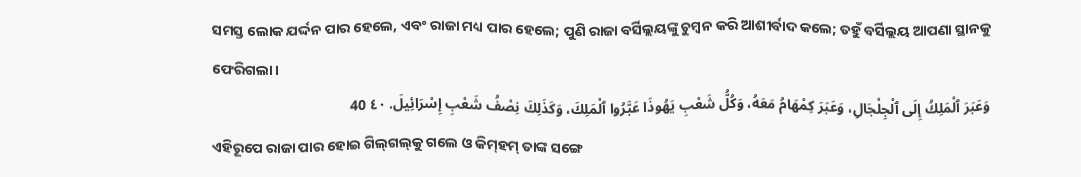ସମସ୍ତ ଲୋକ ଯର୍ଦ୍ଦନ ପାର ହେଲେ, ଏବଂ ରାଜା ମଧ୍ୟ ପାର ହେଲେ; ପୁଣି ରାଜା ବର୍ସିଲ୍ଲୟଙ୍କୁ ଚୁମ୍ବନ କରି ଆଶୀର୍ବାଦ କଲେ; ତହୁଁ ବର୍ସିଲ୍ଲୟ ଆପଣା ସ୍ଥାନକୁ ଫେରିଗଲା।
وَعَبَرَ ٱلْمَلِكُ إِلَى ٱلْجِلْجَالِ، وَعَبَرَ كِمْهَامُ مَعَهُ، وَكُلُّ شَعْبِ يَهُوذَا عَبَّرُوا ٱلْمَلِكَ، وَكَذَلِكَ نِصْفُ شَعْبِ إِسْرَائِيلَ. ٤٠ 40
ଏହିରୂପେ ରାଜା ପାର ହୋଇ ଗିଲ୍‍ଗଲ୍‍କୁ ଗଲେ ଓ କିମ୍‍ହମ୍‍ ତାଙ୍କ ସଙ୍ଗେ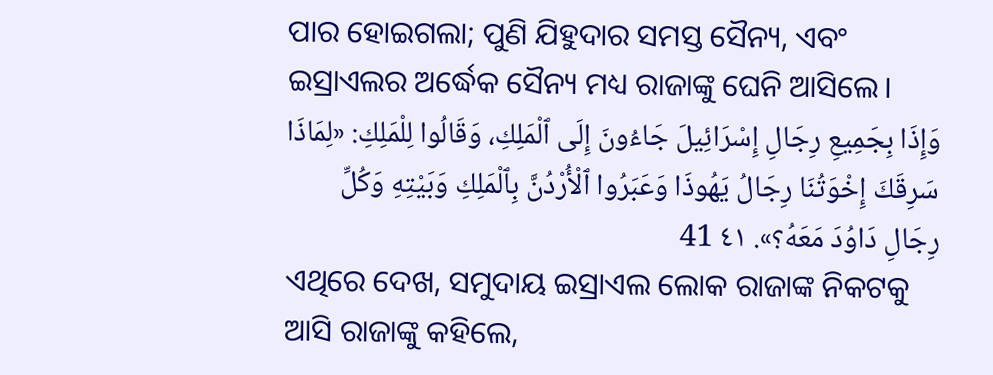ପାର ହୋଇଗଲା; ପୁଣି ଯିହୁଦାର ସମସ୍ତ ସୈନ୍ୟ, ଏବଂ ଇସ୍ରାଏଲର ଅର୍ଦ୍ଧେକ ସୈନ୍ୟ ମଧ୍ୟ ରାଜାଙ୍କୁ ଘେନି ଆସିଲେ।
وَإِذَا بِجَمِيعِ رِجَالِ إِسْرَائِيلَ جَاءُونَ إِلَى ٱلْمَلِكِ، وَقَالُوا لِلْمَلِكِ: «لِمَاذَا سَرِقَكَ إِخْوَتُنَا رِجَالُ يَهُوذَا وَعَبَرُوا ٱلْأُرْدُنَّ بِٱلْمَلِكِ وَبَيْتِهِ وَكُلِّ رِجَالِ دَاوُدَ مَعَهُ؟». ٤١ 41
ଏଥିରେ ଦେଖ, ସମୁଦାୟ ଇସ୍ରାଏଲ ଲୋକ ରାଜାଙ୍କ ନିକଟକୁ ଆସି ରାଜାଙ୍କୁ କହିଲେ,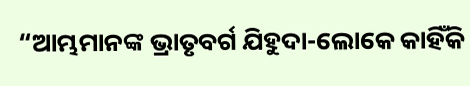“ଆମ୍ଭମାନଙ୍କ ଭ୍ରାତୃବର୍ଗ ଯିହୁଦା-ଲୋକେ କାହିଁକି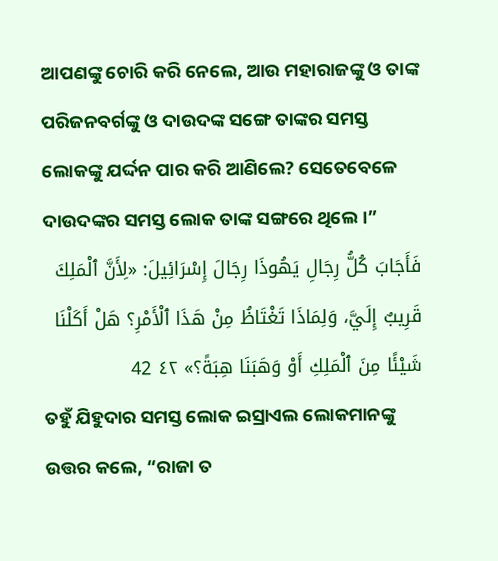ଆପଣଙ୍କୁ ଚୋରି କରି ନେଲେ, ଆଉ ମହାରାଜଙ୍କୁ ଓ ତାଙ୍କ ପରିଜନବର୍ଗଙ୍କୁ ଓ ଦାଉଦଙ୍କ ସଙ୍ଗେ ତାଙ୍କର ସମସ୍ତ ଲୋକଙ୍କୁ ଯର୍ଦ୍ଦନ ପାର କରି ଆଣିଲେ? ସେତେବେଳେ ଦାଉଦଙ୍କର ସମସ୍ତ ଲୋକ ତାଙ୍କ ସଙ୍ଗରେ ଥିଲେ।”
فَأَجَابَ كُلُّ رِجَالِ يَهُوذَا رِجَالَ إِسْرَائِيلَ: «لِأَنَّ ٱلْمَلِكَ قَرِيبٌ إِلَيَّ، وَلِمَاذَا تَغْتَاظُ مِنْ هَذَا ٱلْأَمْرِ؟ هَلْ أَكَلْنَا شَيْئًا مِنَ ٱلْمَلِكِ أَوْ وَهَبَنَا هِبَةً؟» ٤٢ 42
ତହୁଁ ଯିହୁଦାର ସମସ୍ତ ଲୋକ ଇସ୍ରାଏଲ ଲୋକମାନଙ୍କୁ ଉତ୍ତର କଲେ, “ରାଜା ତ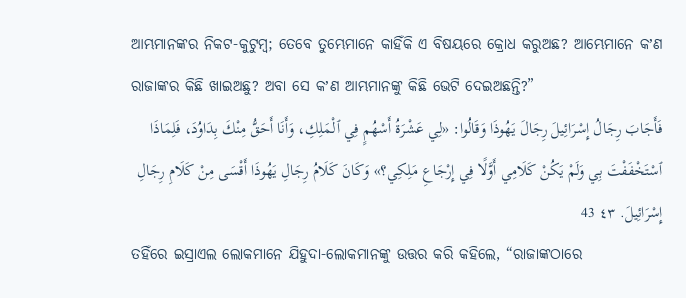ଆମ୍ଭମାନଙ୍କର ନିକଟ-କୁଟୁମ୍ବ; ତେବେ ତୁମ୍ଭେମାନେ କାହିଁକି ଏ ବିଷୟରେ କ୍ରୋଧ କରୁଅଛ? ଆମ୍ଭେମାନେ କʼଣ ରାଜାଙ୍କର କିଛି ଖାଇଅଛୁ? ଅବା ସେ କʼଣ ଆମ୍ଭମାନଙ୍କୁ କିଛି ଭେଟି ଦେଇଅଛନ୍ତି?”
فَأَجَابَ رِجَالُ إِسْرَائِيلَ رِجَالَ يَهُوذَا وَقَالُوا: «لِي عَشْرَةُ أَسْهُمٍ فِي ٱلْمَلِكِ، وَأَنَا أَحَقُّ مِنْكَ بِدَاوُدَ، فَلِمَاذَا ٱسْتَخْفَفْتَ بِي وَلَمْ يَكُنْ كَلَامِي أَوَّلًا فِي إِرْجَاعِ مَلِكِي؟» وَكَانَ كَلَامُ رِجَالِ يَهُوذَا أَقْسَى مِنْ كَلَامِ رِجَالِ إِسْرَائِيلَ. ٤٣ 43
ତହିଁରେ ଇସ୍ରାଏଲ ଲୋକମାନେ ଯିହୁଦା-ଲୋକମାନଙ୍କୁ ଉତ୍ତର କରି କହିଲେ, “ରାଜାଙ୍କଠାରେ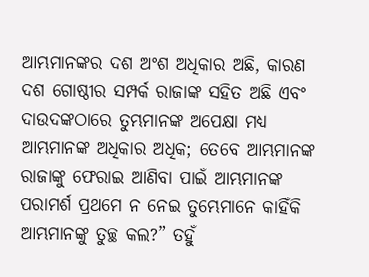ଆମ୍ଭମାନଙ୍କର ଦଶ ଅଂଶ ଅଧିକାର ଅଛି, କାରଣ ଦଶ ଗୋଷ୍ଠୀର ସମ୍ପର୍କ ରାଜାଙ୍କ ସହିତ ଅଛି ଏବଂ ଦାଉଦଙ୍କଠାରେ ତୁମ୍ଭମାନଙ୍କ ଅପେକ୍ଷା ମଧ୍ୟ ଆମ୍ଭମାନଙ୍କ ଅଧିକାର ଅଧିକ; ତେବେ ଆମ୍ଭମାନଙ୍କ ରାଜାଙ୍କୁ ଫେରାଇ ଆଣିବା ପାଇଁ ଆମ୍ଭମାନଙ୍କ ପରାମର୍ଶ ପ୍ରଥମେ ନ ନେଇ ତୁମ୍ଭେମାନେ କାହିଁକି ଆମ୍ଭମାନଙ୍କୁ ତୁଚ୍ଛ କଲ?” ତହୁଁ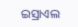ଇସ୍ରାଏଲ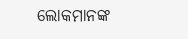ଲୋକମାନଙ୍କ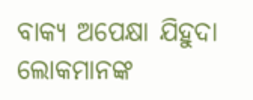ବାକ୍ୟ ଅପେକ୍ଷା ଯିହୁଦା ଲୋକମାନଙ୍କ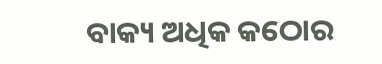ବାକ୍ୟ ଅଧିକ କଠୋର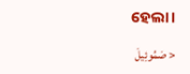ହେଲା।

< صَمُوئِيلَ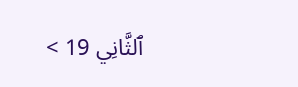ٱلثَّانِي 19 >